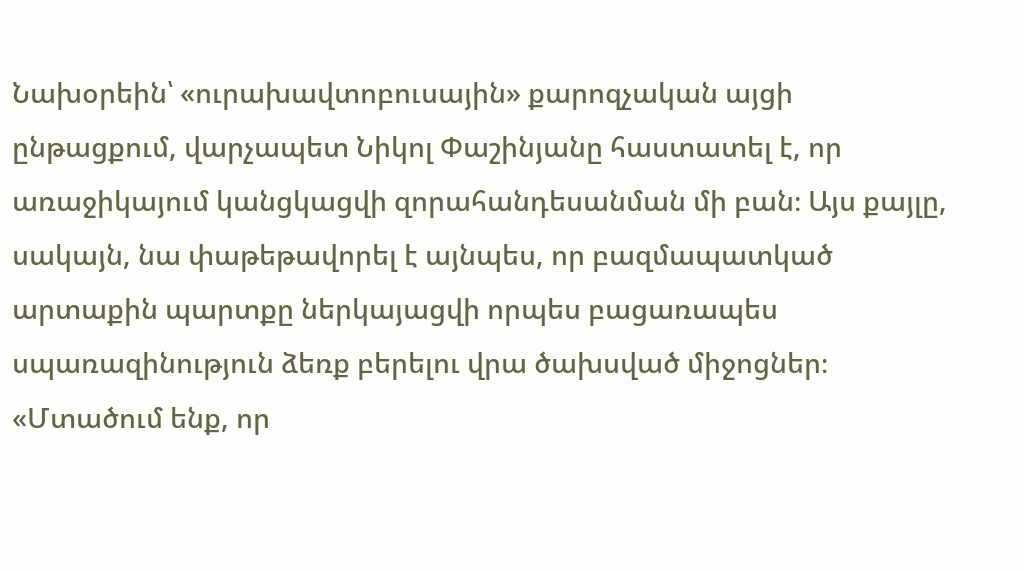Նախօրեին՝ «ուրախավտոբուսային» քարոզչական այցի ընթացքում, վարչապետ Նիկոլ Փաշինյանը հաստատել է, որ առաջիկայում կանցկացվի զորահանդեսանման մի բան։ Այս քայլը, սակայն, նա փաթեթավորել է այնպես, որ բազմապատկած արտաքին պարտքը ներկայացվի որպես բացառապես սպառազինություն ձեռք բերելու վրա ծախսված միջոցներ։
«Մտածում ենք, որ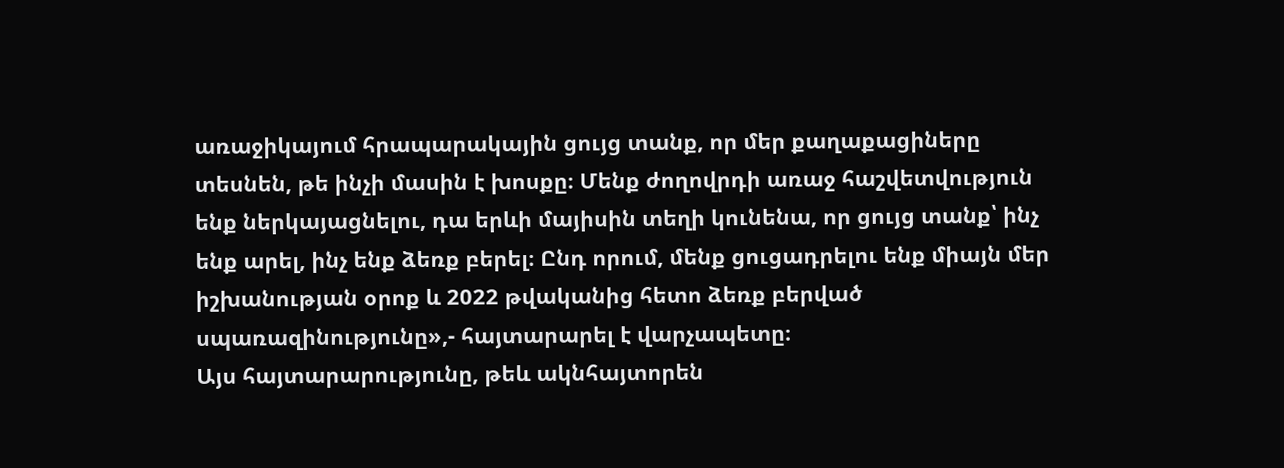առաջիկայում հրապարակային ցույց տանք, որ մեր քաղաքացիները տեսնեն, թե ինչի մասին է խոսքը։ Մենք ժողովրդի առաջ հաշվետվություն ենք ներկայացնելու, դա երևի մայիսին տեղի կունենա, որ ցույց տանք՝ ինչ ենք արել, ինչ ենք ձեռք բերել։ Ընդ որում, մենք ցուցադրելու ենք միայն մեր իշխանության օրոք և 2022 թվականից հետո ձեռք բերված սպառազինությունը»,- հայտարարել է վարչապետը։
Այս հայտարարությունը, թեև ակնհայտորեն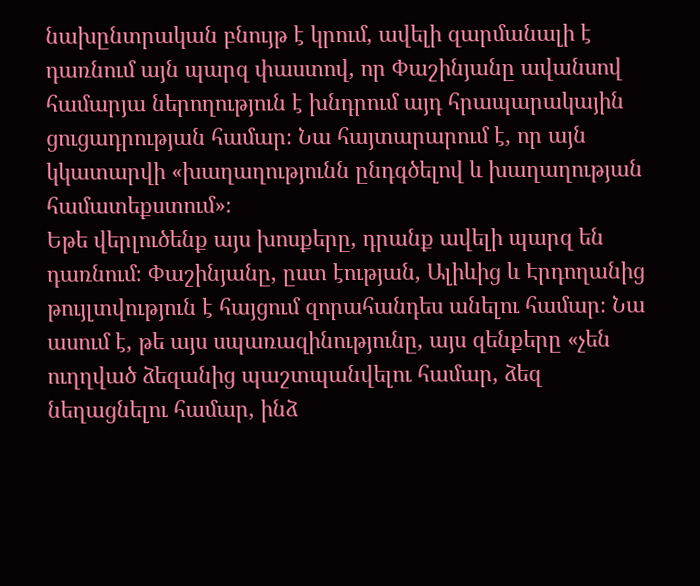նախընտրական բնույթ է կրում, ավելի զարմանալի է դառնում այն պարզ փաստով, որ Փաշինյանը ավանսով համարյա ներողություն է խնդրում այդ հրապարակային ցուցադրության համար։ Նա հայտարարում է, որ այն կկատարվի «խաղաղությունն ընդգծելով և խաղաղության համատեքստում»։
Եթե վերլուծենք այս խոսքերը, դրանք ավելի պարզ են դառնում։ Փաշինյանը, ըստ էության, Ալիևից և Էրդողանից թույլտվություն է հայցում զորահանդես անելու համար։ Նա ասում է, թե այս սպառազինությունը, այս զենքերը «չեն ուղղված ձեզանից պաշտպանվելու համար, ձեզ նեղացնելու համար, ինձ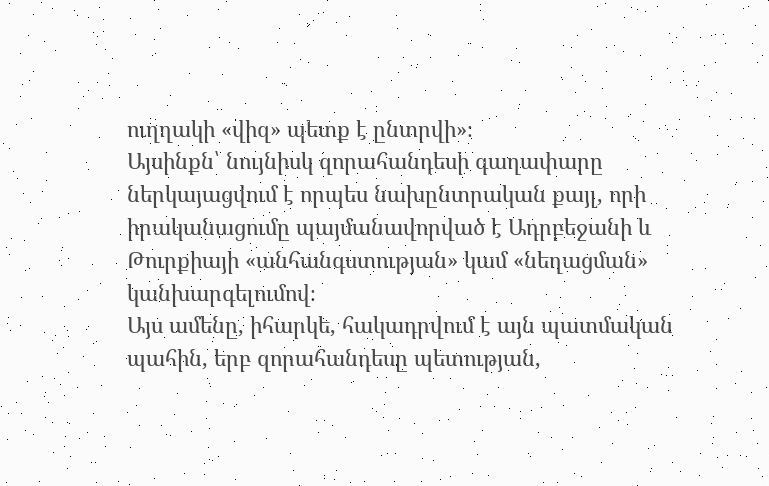ուղղակի «վիզ» պետք է ընտրվի»։
Այսինքն՝ նույնիսկ զորահանդեսի գաղափարը ներկայացվում է որպես նախընտրական քայլ, որի իրականացումը պայմանավորված է Ադրբեջանի և Թուրքիայի «անհանգստության» կամ «նեղացման» կանխարգելումով։
Այս ամենը, իհարկե, հակադրվում է այն պատմական պահին, երբ զորահանդեսը պետության,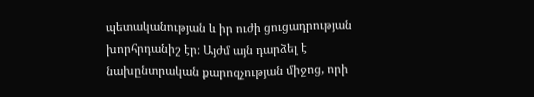պետականության և իր ուժի ցուցադրության խորհրդանիշ էր։ Այժմ այն դարձել է նախընտրական քարոզչության միջոց, որի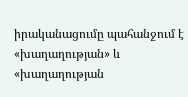իրականացումը պահանջում է «խաղաղության» և «խաղաղության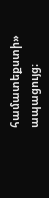համատեքստի» ապացույց։